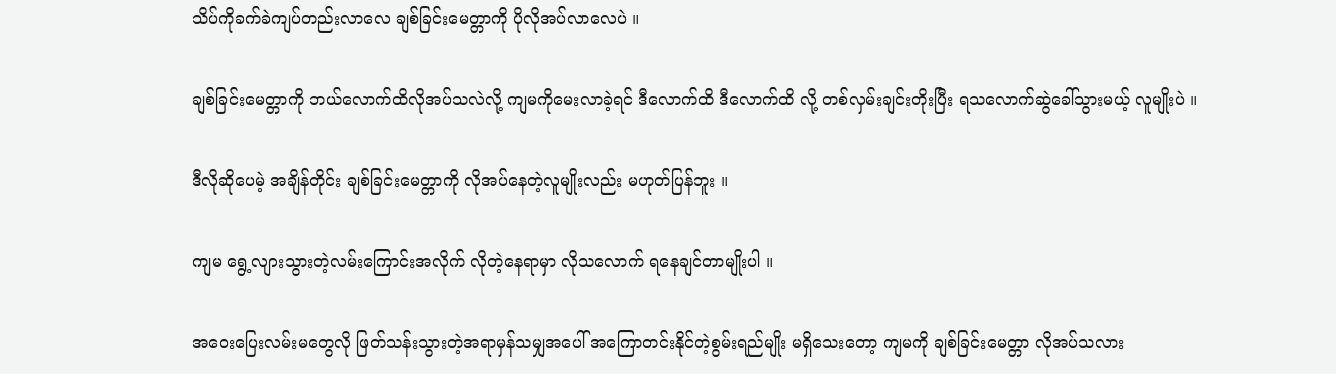သိပ်ကိုခက်ခဲကျပ်တည်းလာလေ ချစ်ခြင်းမေတ္တာကို ပိုလိုအပ်လာလေပဲ ။

ချစ်ခြင်းမေတ္တာကို ဘယ်လောက်ထိလိုအပ်သလဲလို့ ကျမကိုမေးလာခဲ့ရင် ဒီလောက်ထိ ဒီလောက်ထိ လို့ တစ်လှမ်းချင်းတိုးပြီး ရသလောက်ဆွဲခေါ်သွားမယ့် လူမျိုးပဲ ။

ဒီလိုဆိုပေမဲ့ အချိန်တိုင်း ချစ်ခြင်းမေတ္တာကို လိုအပ်နေတဲ့လူမျိုးလည်း မဟုတ်ပြန်ဘူး ။

ကျမ ရွေ့လျားသွားတဲ့လမ်းကြောင်းအလိုက် လိုတဲ့နေရာမှာ လိုသလောက် ရနေချင်တာမျိုးပါ ။

အဝေးပြေးလမ်းမတွေလို ဖြတ်သန်းသွားတဲ့အရာမှန်သမျှအပေါ် အကြောတင်းနိုင်တဲ့စွမ်းရည်မျိုး မရှိသေးတော့ ကျမကို ချစ်ခြင်းမေတ္တာ လိုအပ်သလား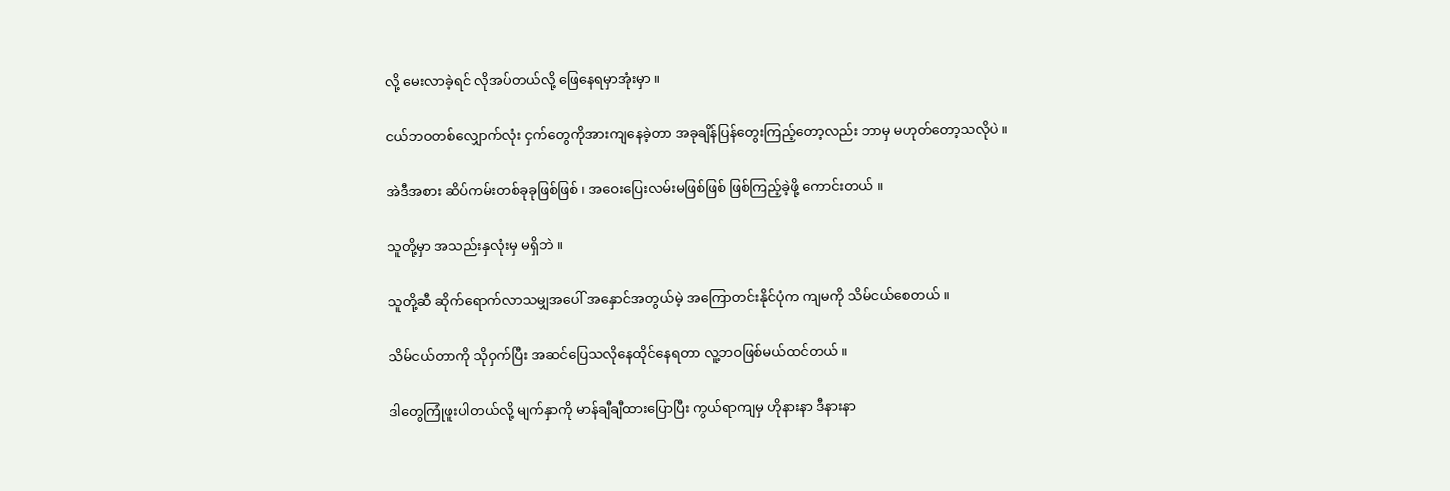လို့ မေးလာခဲ့ရင် လိုအပ်တယ်လို့ ဖြေနေရမှာအုံးမှာ ။

ငယ်ဘဝတစ်လျှောက်လုံး ငှက်တွေကိုအားကျနေခဲ့တာ အခုချိန်ပြန်တွေးကြည့်တော့လည်း ဘာမှ မဟုတ်တော့သလိုပဲ ။

အဲဒီအစား ဆိပ်ကမ်းတစ်ခုခုဖြစ်ဖြစ် ၊ အဝေးပြေးလမ်းမဖြစ်ဖြစ် ဖြစ်ကြည့်ခဲ့ဖို့ ကောင်းတယ် ။

သူတို့မှာ အသည်းနှလုံးမှ မရှိဘဲ ။

သူတို့ဆီ ဆိုက်ရောက်လာသမျှအပေါ် အနှောင်အတွယ်မဲ့ အကြောတင်းနိုင်ပုံက ကျမကို သိမ်ငယ်စေတယ် ။

သိမ်ငယ်တာကို သိုဝှက်ပြီး အဆင်ပြေသလိုနေထိုင်နေရတာ လူ့ဘဝဖြစ်မယ်ထင်တယ် ။

ဒါတွေကြုံဖူးပါတယ်လို့ မျက်နှာကို မာန်ချီချီထားပြောပြီး ကွယ်ရာကျမှ ဟိုနားနာ ဒီနားနာ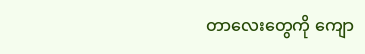တာလေးတွေကို ကျော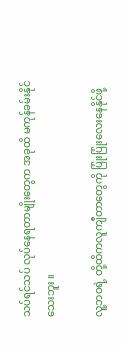သပ်ရင်သပ် လုပ်နေရတာမျိုးတွေက အခုထိ မကုန်ခမ်းနိုင်သေးဘူး ။

လူ့ဘဝရဲ့ တို့ထိကလူကျီတာတွေကို ပြုံးပြုံးလေးနေနိုင်ဖို့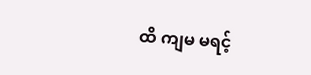ထိ ကျမ မရင့်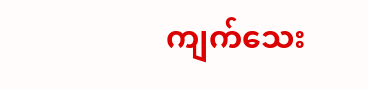ကျက်သေး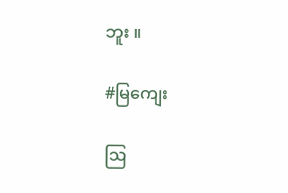ဘူး ။

#မြကျေး

ဩ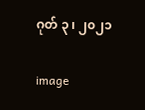ဂုတ် ၃ ၊ ၂၀၂၁

image